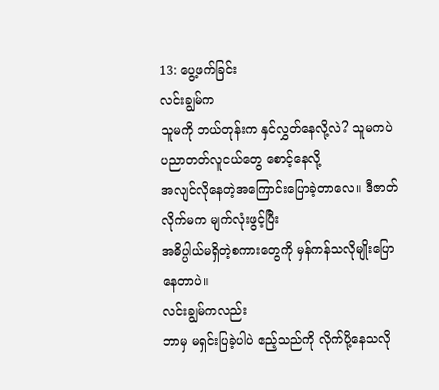13: ပွေ့ဖက်ခြင်း
လင်းချွမ်က
သူမကို ဘယ်တုန်းက နှင်လွှတ်နေလို့လဲ? သူမကပဲ ပညာတတ်လူငယ်တွေ စောင့်နေလို့
အလျင်လိုနေတဲ့အကြောင်းပြောခဲ့တာလေ။ ဒီဇာတ်လိုက်မက မျက်လုံးဖွင့်ပြီး
အဓိပ္ပါယ်မရှိတဲ့စကားတွေကို မှန်ကန်သလိုမျိုးပြောနေတာပဲ။
လင်းချွမ်ကလည်း
ဘာမှ မရှင်းပြခဲ့ပါပဲ ဧည့်သည်ကို လိုက်ပို့နေသလို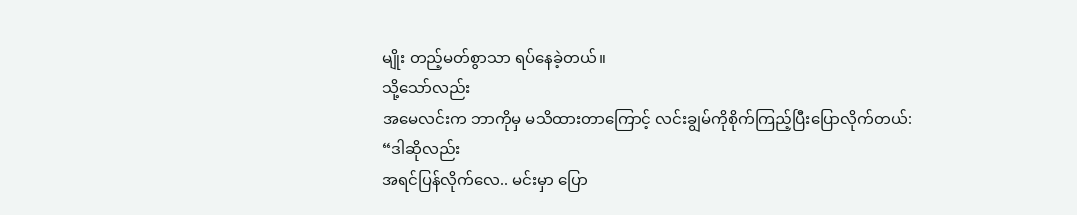မျိုး တည့်မတ်စွာသာ ရပ်နေခဲ့တယ်။
သို့သော်လည်း
အမေလင်းက ဘာကိုမှ မသိထားတာကြောင့် လင်းချွမ်ကိုစိုက်ကြည့်ပြီးပြောလိုက်တယ်:
“ဒါဆိုလည်း
အရင်ပြန်လိုက်လေ.. မင်းမှာ ပြော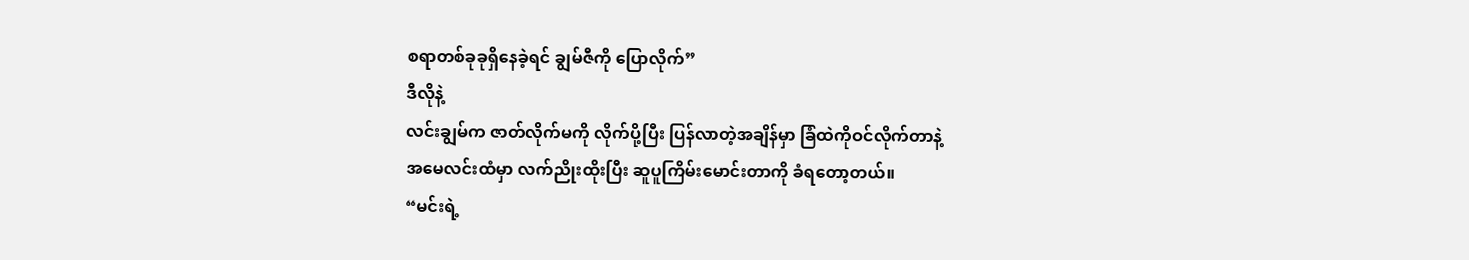စရာတစ်ခုခုရှိနေခဲ့ရင် ချွမ်ဇီကို ပြောလိုက်”
ဒီလိုနဲ့
လင်းချွမ်က ဇာတ်လိုက်မကို လိုက်ပို့ပြီး ပြန်လာတဲ့အချိန်မှာ ခြံထဲကိုဝင်လိုက်တာနဲ့
အမေလင်းထံမှာ လက်ညိုးထိုးပြီး ဆူပူကြိမ်းမောင်းတာကို ခံရတော့တယ်။
“မင်းရဲ့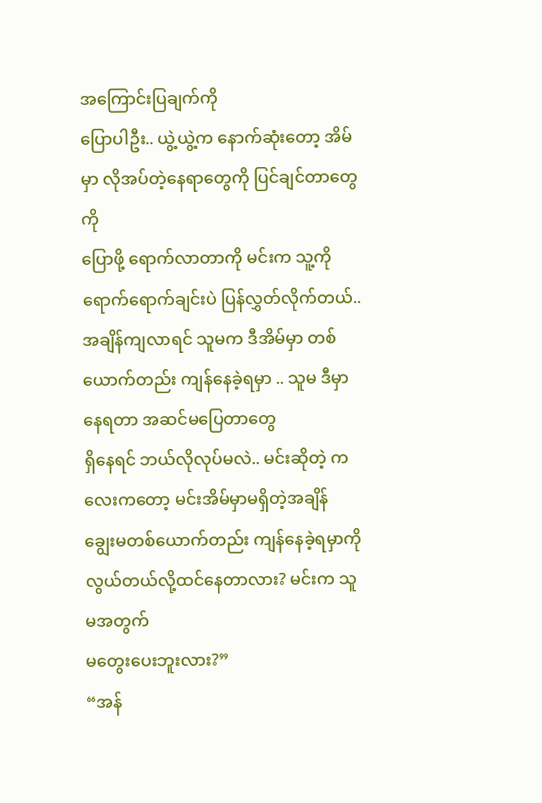အကြောင်းပြချက်ကို
ပြောပါဦး.. ယွဲ့ယွဲ့က နောက်ဆုံးတော့ အိမ်မှာ လိုအပ်တဲ့နေရာတွေကို ပြင်ချင်တာတွေကို
ပြောဖို့ ရောက်လာတာကို မင်းက သူ့ကို ရောက်ရောက်ချင်းပဲ ပြန်လွှတ်လိုက်တယ်..
အချိန်ကျလာရင် သူမက ဒီအိမ်မှာ တစ်ယောက်တည်း ကျန်နေခဲ့ရမှာ .. သူမ ဒီမှာနေရတာ အဆင်မပြေတာတွေ
ရှိနေရင် ဘယ်လိုလုပ်မလဲ.. မင်းဆိုတဲ့ ကလေးကတော့ မင်းအိမ်မှာမရှိတဲ့အချိန်
ချွေးမတစ်ယောက်တည်း ကျန်နေခဲ့ရမှာကို လွယ်တယ်လို့ထင်နေတာလား? မင်းက သူမအတွက်
မတွေးပေးဘူးလား?”
“အန်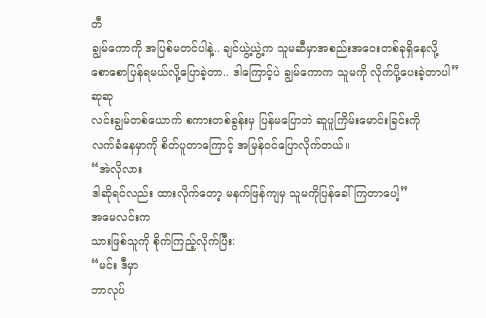တီ
ချွမ်ကောကို အပြစ်မတင်ပါနဲ့.. ချင်ယွဲ့ယွဲ့က သူမဆီမှာအစည်းအဝေးတစ်ခုရှိနေလို့
စောစောပြန်ရမယ်လို့ပြောခဲ့တာ.. ဒါကြောင့်ပဲ ချွမ်ကောက သူမကို လိုက်ပို့ပေးခဲ့တာပါ”
ဆုဆု
လင်းချွမ်တစ်ယောက် စကားတစ်ခွန်းမှ ပြန်မပြောဘဲ ဆူပူကြိမ်းမောင်းခြင်းကို
လက်ခံနေမှာကို စိတ်ပူတာကြောင့် အမြန်ဝင်ပြောလိုက်တယ်။
“အဲလိုလား
ဒါဆိုရင်လည်း ထားလိုက်တော့ မနက်ဖြန်ကျမှ သူမကိုပြန်ခေါ်ကြတာပေါ့”
အမေလင်းက
သားဖြစ်သူကို စိုက်ကြည့်လိုက်ပြီး:
“မင်း ဒီမှာ
ဘာလုပ်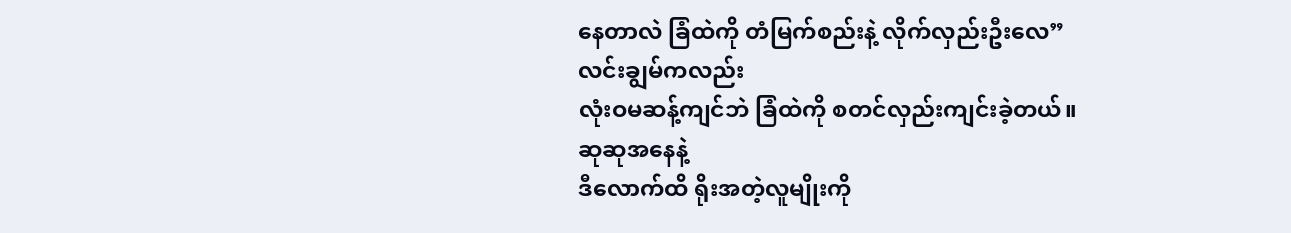နေတာလဲ ခြံထဲကို တံမြက်စည်းနဲ့ လိုက်လှည်းဦးလေ”
လင်းချွမ်ကလည်း
လုံးဝမဆန့်ကျင်ဘဲ ခြံထဲကို စတင်လှည်းကျင်းခဲ့တယ်။
ဆုဆုအနေနဲ့
ဒီလောက်ထိ ရိုးအတဲ့လူမျိုးကို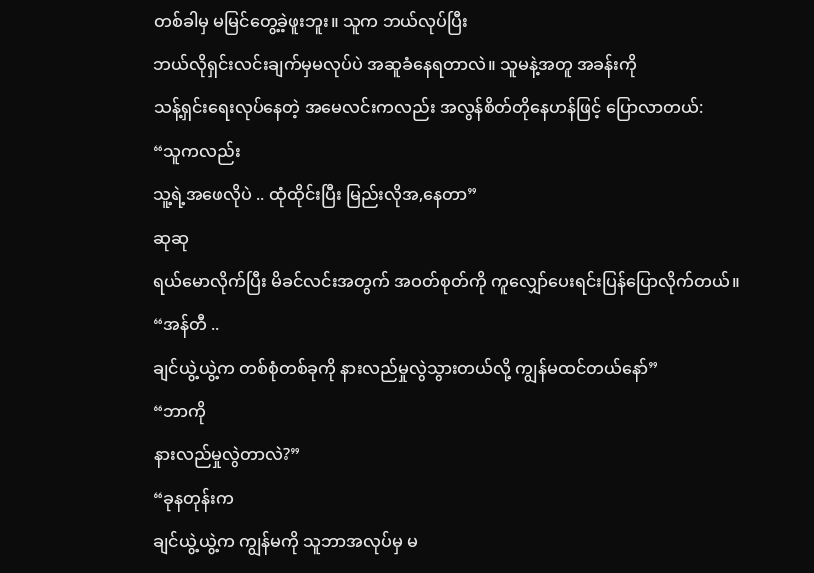တစ်ခါမှ မမြင်တွေ့ခဲ့ဖူးဘူး။ သူက ဘယ်လုပ်ပြီး
ဘယ်လိုရှင်းလင်းချက်မှမလုပ်ပဲ အဆူခံနေရတာလဲ။ သူမနဲ့အတူ အခန်းကို
သန့်ရှင်းရေးလုပ်နေတဲ့ အမေလင်းကလည်း အလွန်စိတ်တိုနေဟန်ဖြင့် ပြောလာတယ်:
“သူကလည်း
သူ့ရဲ့အဖေလိုပဲ .. ထုံထိုင်းပြီး မြည်းလိုအ,နေတာ”
ဆုဆု
ရယ်မောလိုက်ပြီး မိခင်လင်းအတွက် အဝတ်စုတ်ကို ကူလျှော်ပေးရင်းပြန်ပြောလိုက်တယ်။
“အန်တီ ..
ချင်ယွဲ့ယွဲ့က တစ်စုံတစ်ခုကို နားလည်မှုလွဲသွားတယ်လို့ ကျွန်မထင်တယ်နော်”
“ဘာကို
နားလည်မှုလွဲတာလဲ?”
“ခုနတုန်းက
ချင်ယွဲ့ယွဲ့က ကျွန်မကို သူဘာအလုပ်မှ မ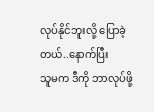လုပ်နိုင်ဘူးလို့ ပြောခဲ့တယ်..နောက်ပြီး
သူမက ဒီကို ဘာလုပ်ဖို့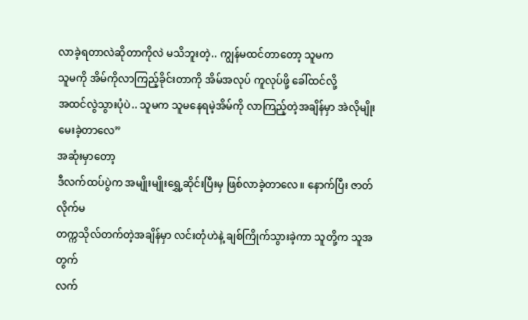လာခဲ့ရတာလဲဆိုတာကိုလဲ မသိဘူးတဲ့.. ကျွန်မထင်တာတော့ သူမက
သူမကို အိမ်ကိုလာကြည့်ခိုင်းတာကို အိမ်အလုပ် ကူလုပ်ဖို့ ခေါ်ထင်လို့
အထင်လွဲသွားပုံပဲ.. သူမက သူမနေရမဲ့အိမ်ကို လာကြည့်တဲ့အချိန်မှာ အဲလိုမျိုး
မေးခဲ့တာလေ”
အဆုံးမှာတော့
ဒီလက်ထပ်ပွဲက အမျိုးမျိုးရွှေ့ဆိုင်းပြီးမှ ဖြစ်လာခဲ့တာလေ။ နောက်ပြီး ဇာတ်လိုက်မ
တက္ကသိုလ်တက်တဲ့အချိန်မှာ လင်းတုံဟဲနဲ့ ချစ်ကြိုက်သွားခဲ့ကာ သူတို့က သူအတွက်
လက်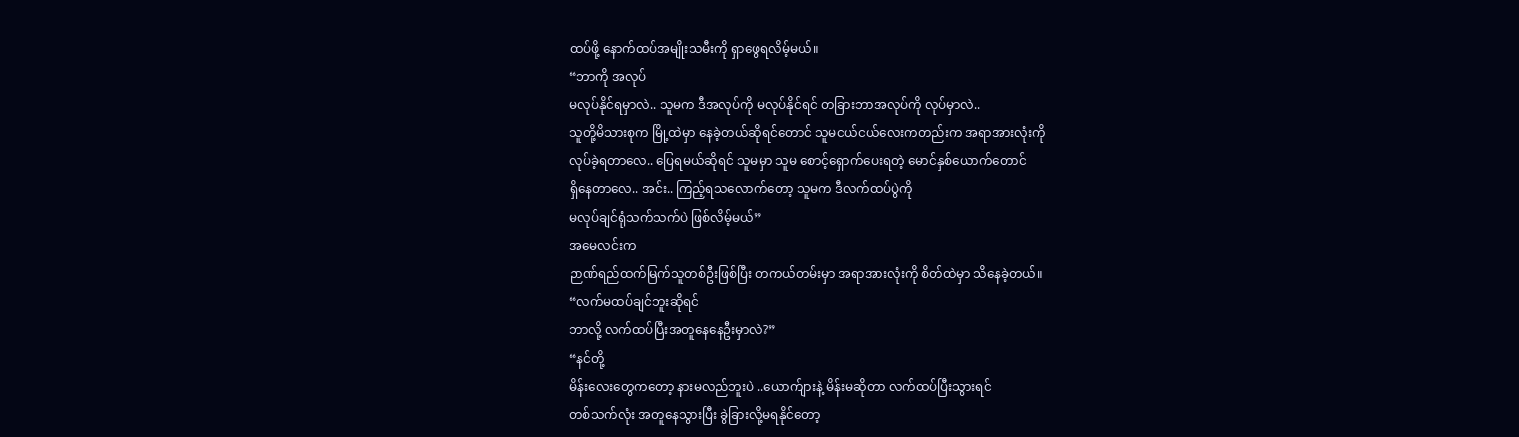ထပ်ဖို့ နောက်ထပ်အမျိုးသမီးကို ရှာဖွေရလိမ့်မယ်။
“ဘာကို အလုပ်
မလုပ်နိုင်ရမှာလဲ.. သူမက ဒီအလုပ်ကို မလုပ်နိုင်ရင် တခြားဘာအလုပ်ကို လုပ်မှာလဲ..
သူတို့မိသားစုက မြို့ထဲမှာ နေခဲ့တယ်ဆိုရင်တောင် သူမငယ်ငယ်လေးကတည်းက အရာအားလုံးကို
လုပ်ခဲ့ရတာလေ.. ပြေရမယ်ဆိုရင် သူမမှာ သူမ စောင့်ရှောက်ပေးရတဲ့ မောင်နှစ်ယောက်တောင်
ရှိနေတာလေ.. အင်း.. ကြည့်ရသလောက်တော့ သူမက ဒီလက်ထပ်ပွဲကို
မလုပ်ချင်ရုံသက်သက်ပဲ ဖြစ်လိမ့်မယ်”
အမေလင်းက
ဉာဏ်ရည်ထက်မြက်သူတစ်ဦးဖြစ်ပြီး တကယ်တမ်းမှာ အရာအားလုံးကို စိတ်ထဲမှာ သိနေခဲ့တယ်။
“လက်မထပ်ချင်ဘူးဆိုရင်
ဘာလို့ လက်ထပ်ပြီးအတူနေနေဦးမှာလဲ?”
“နင်တို့
မိန်းလေးတွေကတော့ နားမလည်ဘူးပဲ ..ယောက်ျားနဲ့ မိန်းမဆိုတာ လက်ထပ်ပြီးသွားရင်
တစ်သက်လုံး အတူနေသွားပြီး ခွဲခြားလို့မရနိုင်တော့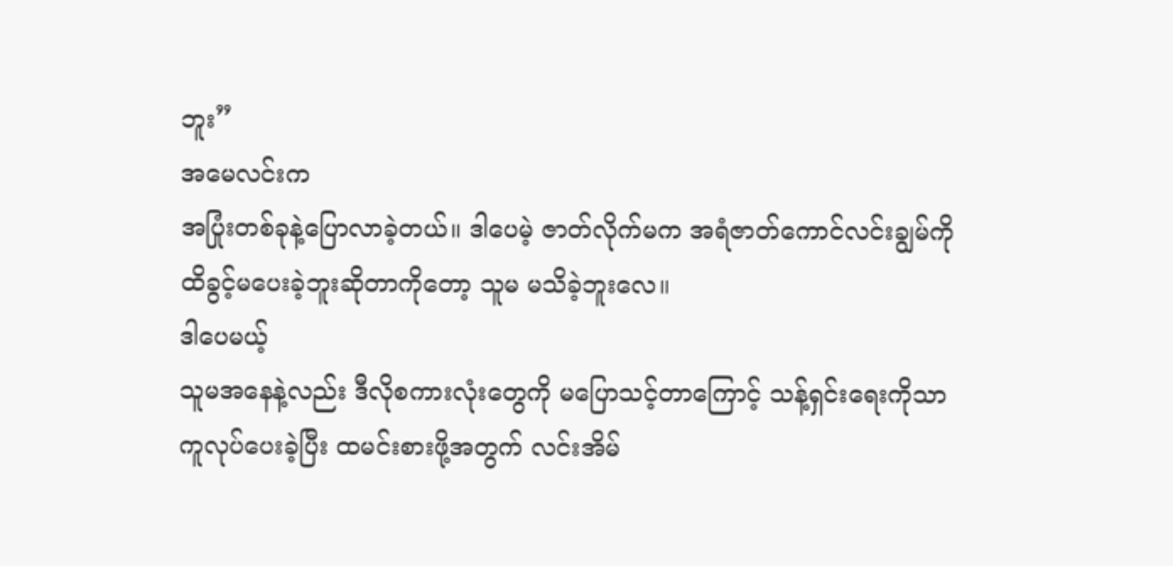ဘူး”
အမေလင်းက
အပြုံးတစ်ခုနဲ့ပြောလာခဲ့တယ်။ ဒါပေမဲ့ ဇာတ်လိုက်မက အရံဇာတ်ကောင်လင်းချွမ်ကို
ထိခွင့်မပေးခဲ့ဘူးဆိုတာကိုတော့ သူမ မသိခဲ့ဘူးလေ။
ဒါပေမယ့်
သူမအနေနဲ့လည်း ဒီလိုစကားလုံးတွေကို မပြောသင့်တာကြောင့် သန့်ရှင်းရေးကိုသာ
ကူလုပ်ပေးခဲ့ပြီး ထမင်းစားဖို့အတွက် လင်းအိမ်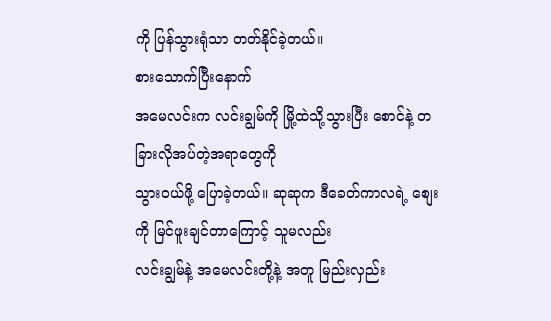ကို ပြန်သွားရုံသာ တတ်နိုင်ခဲ့တယ်။
စားသောက်ပြီးနောက်
အမေလင်းက လင်းချွမ်ကို မြို့ထဲသို့သွားပြီး စောင်နဲ့ တခြားလိုအပ်တဲ့အရာတွေကို
သွားဝယ်ဖို့ ပြောခဲ့တယ်။ ဆုဆုက ဒီခေတ်ကာလရဲ့ စျေးကို မြင်ဖူးချင်တာကြောင့် သူမလည်း
လင်းချွမ်နဲ့ အမေလင်းတို့နဲ့ အတူ မြည်းလှည်း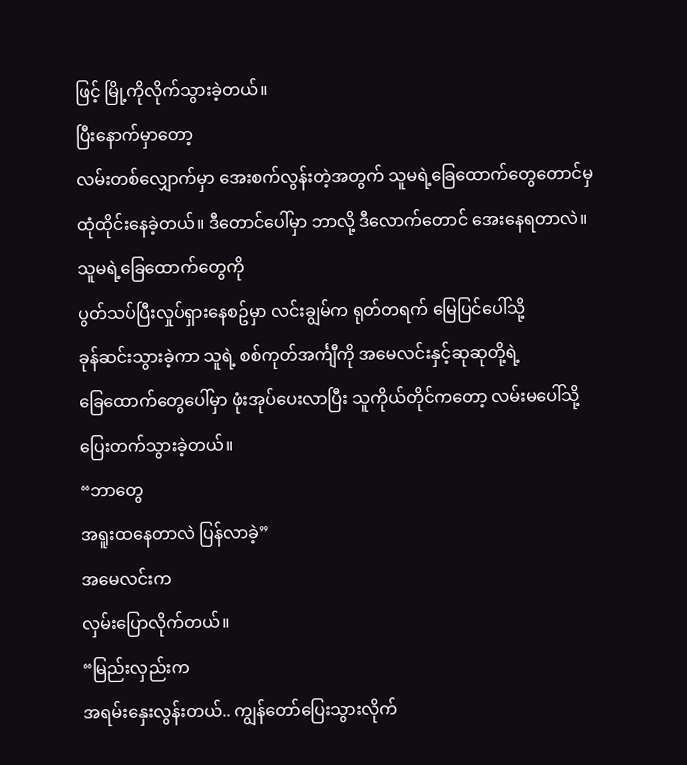ဖြင့် မြို့ကိုလိုက်သွားခဲ့တယ်။
ပြီးနောက်မှာတော့
လမ်းတစ်လျှောက်မှာ အေးစက်လွန်းတဲ့အတွက် သူမရဲ့ခြေထောက်တွေတောင်မှ
ထုံထိုင်းနေခဲ့တယ်။ ဒီတောင်ပေါ်မှာ ဘာလို့ ဒီလောက်တောင် အေးနေရတာလဲ။
သူမရဲ့ခြေထောက်တွေကို
ပွတ်သပ်ပြီးလှုပ်ရှားနေစဥ်မှာ လင်းချွမ်က ရုတ်တရက် မြေပြင်ပေါ်သို့
ခုန်ဆင်းသွားခဲ့ကာ သူရဲ့ စစ်ကုတ်အင်္ကျီကို အမေလင်းနှင့်ဆုဆုတို့ရဲ့
ခြေထောက်တွေပေါ်မှာ ဖုံးအုပ်ပေးလာပြီး သူကိုယ်တိုင်ကတော့ လမ်းမပေါ်သို့
ပြေးတက်သွားခဲ့တယ်။
“ဘာတွေ
အရူးထနေတာလဲ ပြန်လာခဲ့”
အမေလင်းက
လှမ်းပြောလိုက်တယ်။
“မြည်းလှည်းက
အရမ်းနှေးလွန်းတယ်.. ကျွန်တော်ပြေးသွားလိုက်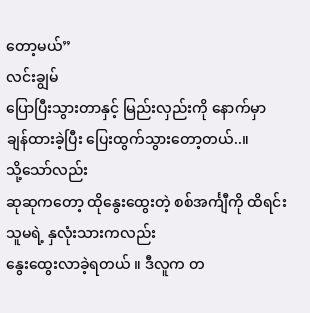တော့မယ်”
လင်းချွမ်
ပြောပြီးသွားတာနှင့် မြည်းလှည်းကို နောက်မှာချန်ထားခဲ့ပြီး ပြေးထွက်သွားတော့တယ်..။
သို့သော်လည်း
ဆုဆုကတော့ ထိုနွေးထွေးတဲ့ စစ်အင်္ကျီကို ထိရင်း သူမရဲ့ နှလုံးသားကလည်း
နွေးထွေးလာခဲ့ရတယ် ။ ဒီလူက တ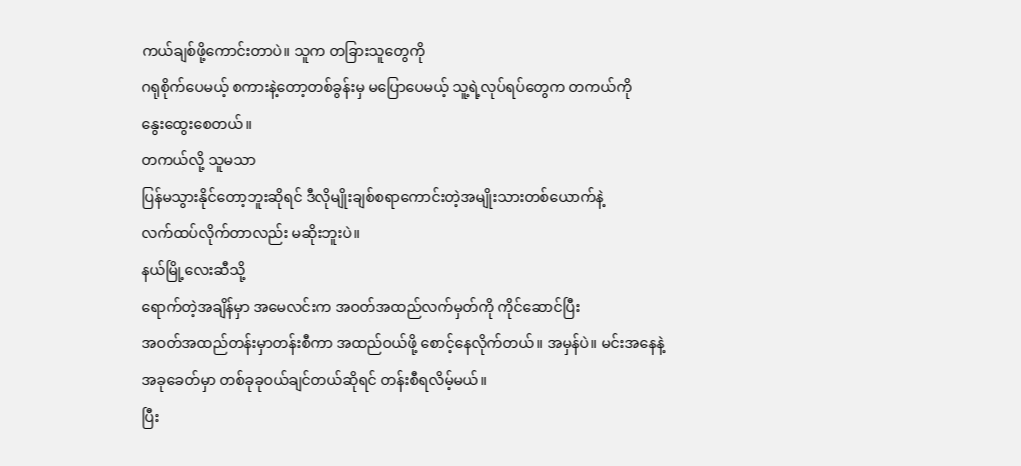ကယ်ချစ်ဖို့ကောင်းတာပဲ။ သူက တခြားသူတွေကို
ဂရုစိုက်ပေမယ့် စကားနဲ့တော့တစ်ခွန်းမှ မပြောပေမယ့် သူ့ရဲ့လုပ်ရပ်တွေက တကယ်ကို
နွေးထွေးစေတယ်။
တကယ်လို့ သူမသာ
ပြန်မသွားနိုင်တော့ဘူးဆိုရင် ဒီလိုမျိုးချစ်စရာကောင်းတဲ့အမျိုးသားတစ်ယောက်နဲ့
လက်ထပ်လိုက်တာလည်း မဆိုးဘူးပဲ။
နယ်မြို့လေးဆီသို့
ရောက်တဲ့အချိန်မှာ အမေလင်းက အဝတ်အထည်လက်မှတ်ကို ကိုင်ဆောင်ပြီး
အဝတ်အထည်တန်းမှာတန်းစီကာ အထည်ဝယ်ဖို့ စောင့်နေလိုက်တယ်။ အမှန်ပဲ။ မင်းအနေနဲ့
အခုခေတ်မှာ တစ်ခုခုဝယ်ချင်တယ်ဆိုရင် တန်းစီရလိမ့်မယ်။
ပြီး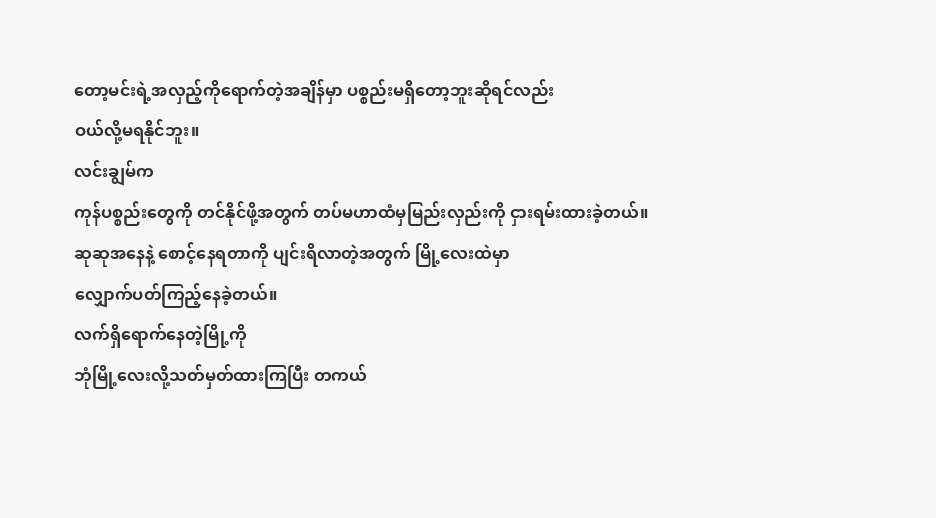တော့မင်းရဲ့အလှည့်ကိုရောက်တဲ့အချိန်မှာ ပစ္စည်းမရှိတော့ဘူးဆိုရင်လည်း
ဝယ်လို့မရနိုင်ဘူး။
လင်းချွမ်က
ကုန်ပစ္စည်းတွေကို တင်နိုင်ဖို့အတွက် တပ်မဟာထံမှမြည်းလှည်းကို ငှားရမ်းထားခဲ့တယ်။
ဆုဆုအနေနဲ့ စောင့်နေရတာကို ပျင်းရိလာတဲ့အတွက် မြို့လေးထဲမှာ
လျှောက်ပတ်ကြည့်နေခဲ့တယ်။
လက်ရှိရောက်နေတဲ့မြို့ကို
ဘုံမြို့လေးလို့သတ်မှတ်ထားကြပြီး တကယ်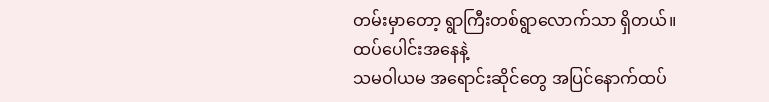တမ်းမှာတော့ ရွာကြီးတစ်ရွာလောက်သာ ရှိတယ်။
ထပ်ပေါင်းအနေနဲ့
သမဝါယမ အရောင်းဆိုင်တွေ အပြင်နောက်ထပ်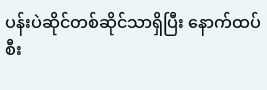ပန်းပဲဆိုင်တစ်ဆိုင်သာရှိပြီး နောက်ထပ်
စီး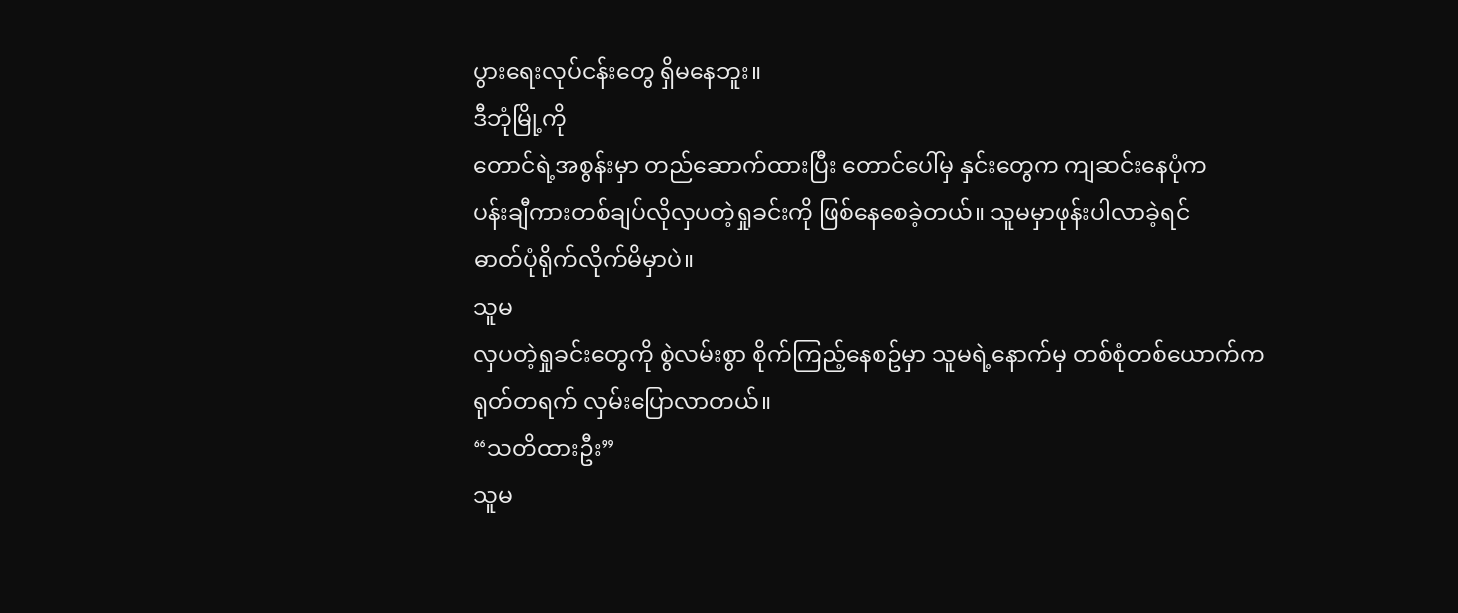ပွားရေးလုပ်ငန်းတွေ ရှိမနေဘူး။
ဒီဘုံမြို့ကို
တောင်ရဲ့အစွန်းမှာ တည်ဆောက်ထားပြီး တောင်ပေါ်မှ နှင်းတွေက ကျဆင်းနေပုံက
ပန်းချီကားတစ်ချပ်လိုလှပတဲ့ရှုခင်းကို ဖြစ်နေစေခဲ့တယ်။ သူမမှာဖုန်းပါလာခဲ့ရင်
ဓာတ်ပုံရိုက်လိုက်မိမှာပဲ။
သူမ
လှပတဲ့ရှုခင်းတွေကို စွဲလမ်းစွာ စိုက်ကြည့်နေစဥ်မှာ သူမရဲ့နောက်မှ တစ်စုံတစ်ယောက်က
ရုတ်တရက် လှမ်းပြောလာတယ်။
“သတိထားဦး”
သူမ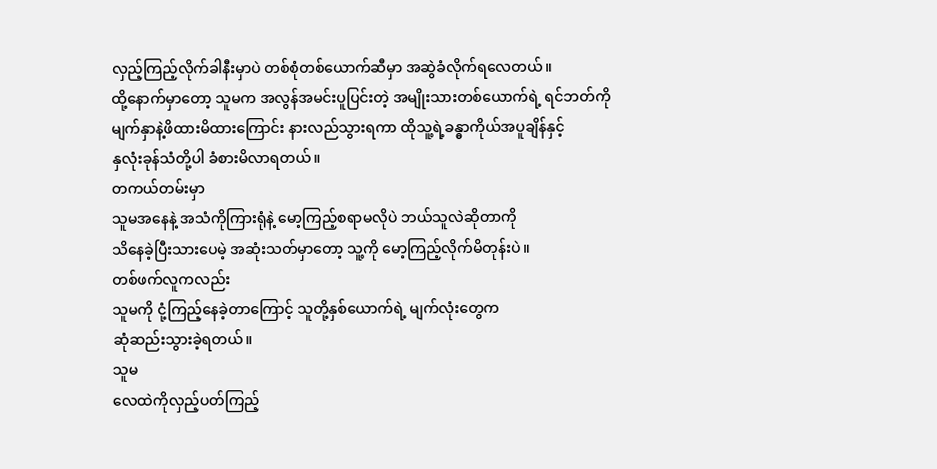လှည့်ကြည့်လိုက်ခါနီးမှာပဲ တစ်စုံတစ်ယောက်ဆီမှာ အဆွဲခံလိုက်ရလေတယ်။
ထို့နောက်မှာတော့ သူမက အလွန်အမင်းပူပြင်းတဲ့ အမျိုးသားတစ်ယောက်ရဲ့ ရင်ဘတ်ကို
မျက်နှာနဲ့ဖိထားမိထားကြောင်း နားလည်သွားရကာ ထိုသူ့ရဲ့ခန္ဓာကိုယ်အပူချိန်နှင့်
နှလုံးခုန်သံတို့ပါ ခံစားမိလာရတယ်။
တကယ်တမ်းမှာ
သူမအနေနဲ့ အသံကိုကြားရုံနဲ့ မော့ကြည့်စရာမလိုပဲ ဘယ်သူလဲဆိုတာကို
သိနေခဲ့ပြီးသားပေမဲ့ အဆုံးသတ်မှာတော့ သူ့ကို မော့ကြည့်လိုက်မိတုန်းပဲ။
တစ်ဖက်လူကလည်း
သူမကို ငုံ့ကြည့်နေခဲ့တာကြောင့် သူတို့နှစ်ယောက်ရဲ့ မျက်လုံးတွေက
ဆုံဆည်းသွားခဲ့ရတယ်။
သူမ
လေထဲကိုလှည့်ပတ်ကြည့်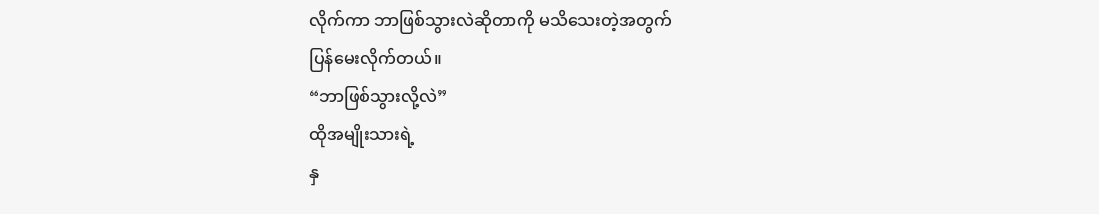လိုက်ကာ ဘာဖြစ်သွားလဲဆိုတာကို မသိသေးတဲ့အတွက်
ပြန်မေးလိုက်တယ်။
“ဘာဖြစ်သွားလို့လဲ”
ထိုအမျိုးသားရဲ့
နှ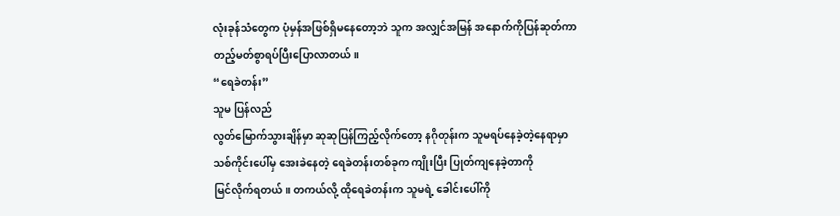လုံးခုန်သံတွေက ပုံမှန်အဖြစ်ရှိမနေတော့ဘဲ သူက အလျှင်အမြန် အနောက်ကိုပြန်ဆုတ်ကာ
တည့်မတ်စွာရပ်ပြီးပြောလာတယ်။
“ရေခဲတန်း”
သူမ ပြန်လည်
လွတ်မြောက်သွားချိန်မှာ ဆုဆုပြန်ကြည့်လိုက်တော့ နဂိုတုန်းက သူမရပ်နေခဲ့တဲ့နေရာမှာ
သစ်ကိုင်းပေါ်မှ အေးခဲနေတဲ့ ရေခဲတန်းတစ်ခုက ကျိုးပြီး ပြုတ်ကျနေခဲ့တာကို
မြင်လိုက်ရတယ်။ တကယ်လို့ ထိုရေခဲတန်းက သူမရဲ့ ခေါင်းပေါ်ကို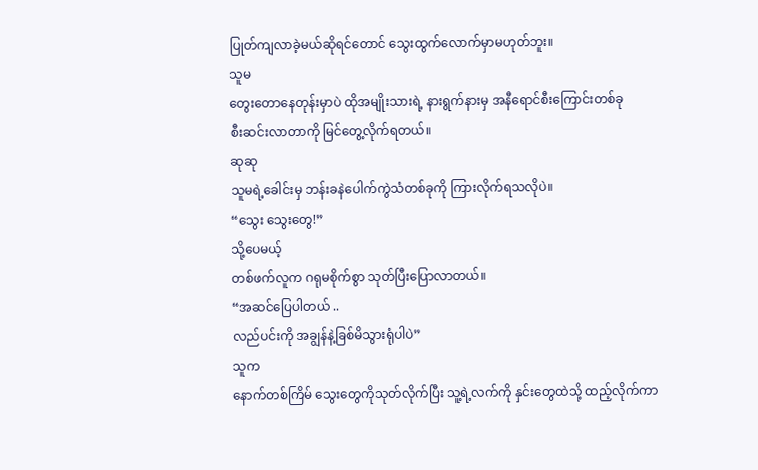ပြုတ်ကျလာခဲ့မယ်ဆိုရင်တောင် သွေးထွက်လောက်မှာမဟုတ်ဘူး။
သူမ
တွေးတောနေတုန်းမှာပဲ ထိုအမျိုးသားရဲ့ နားရွက်နားမှ အနီရောင်စီးကြောင်းတစ်ခု
စီးဆင်းလာတာကို မြင်တွေ့လိုက်ရတယ်။
ဆုဆု
သူမရဲ့ခေါင်းမှ ဘန်းခနဲပေါက်ကွဲသံတစ်ခုကို ကြားလိုက်ရသလိုပဲ။
“သွေး သွေးတွေ!”
သို့ပေမယ့်
တစ်ဖက်လူက ဂရုမစိုက်စွာ သုတ်ပြီးပြောလာတယ်။
“အဆင်ပြေပါတယ် ..
လည်ပင်းကို အချွန်နဲ့ခြစ်မိသွားရုံပါပဲ”
သူက
နောက်တစ်ကြိမ် သွေးတွေကိုသုတ်လိုက်ပြီး သူ့ရဲ့လက်ကို နှင်းတွေထဲသို့ ထည့်လိုက်ကာ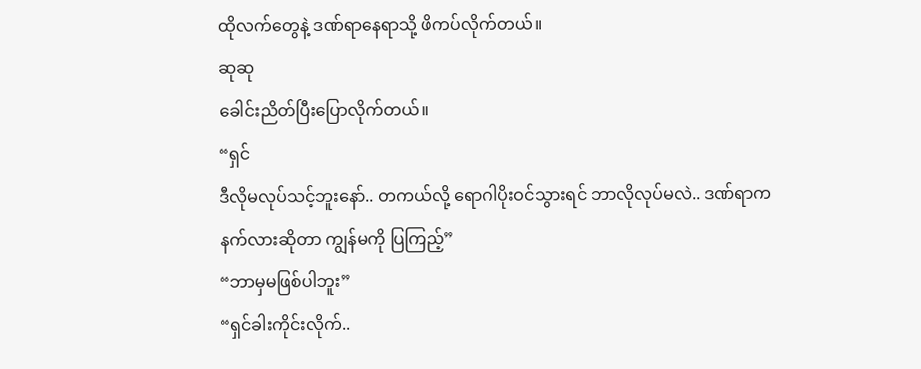ထိုလက်တွေနဲ့ ဒဏ်ရာနေရာသို့ ဖိကပ်လိုက်တယ်။
ဆုဆု
ခေါင်းညိတ်ပြီးပြောလိုက်တယ်။
“ရှင်
ဒီလိုမလုပ်သင့်ဘူးနော်.. တကယ်လို့ ရောဂါပိုးဝင်သွားရင် ဘာလိုလုပ်မလဲ.. ဒဏ်ရာက
နက်လားဆိုတာ ကျွန်မကို ပြကြည့်”
“ဘာမှမဖြစ်ပါဘူး”
“ရှင်ခါးကိုင်းလိုက်..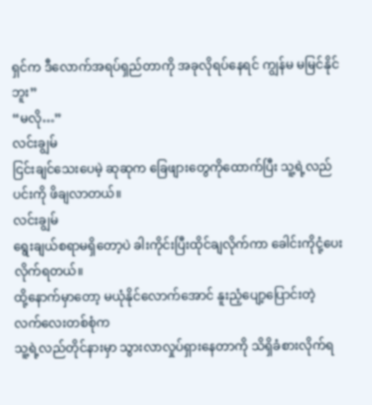ရှင်က ဒီလောက်အရပ်ရှည်တာကို အခုလိုရပ်နေရင် ကျွန်မ မမြင်နိုင်ဘူး”
“မလို…”
လင်းချွမ်
ငြင်းချင်သေးပေမဲ့ ဆုဆုက ခြေဖျားတွေကိုထောက်ပြီး သူ့ရဲ့လည်ပင်းကို ဖိချလာတယ်။
လင်းချွမ်
ရွေးချယ်စရာမရှိတော့ပဲ ခါးကိုင်းပြီးထိုင်ချလိုက်ကာ ခေါင်းကိုငုံ့ပေးလိုက်ရတယ်။
ထို့နောက်မှာတော့ မယုံနိုင်လောက်အောင် နူးညံ့ပျော့ပြောင်းတဲ့ လက်လေးတစ်စုံက
သူ့ရဲ့လည်တိုင်နားမှာ သွားလာလှုပ်ရှားနေတာကို သိရှိခံစားလိုက်ရ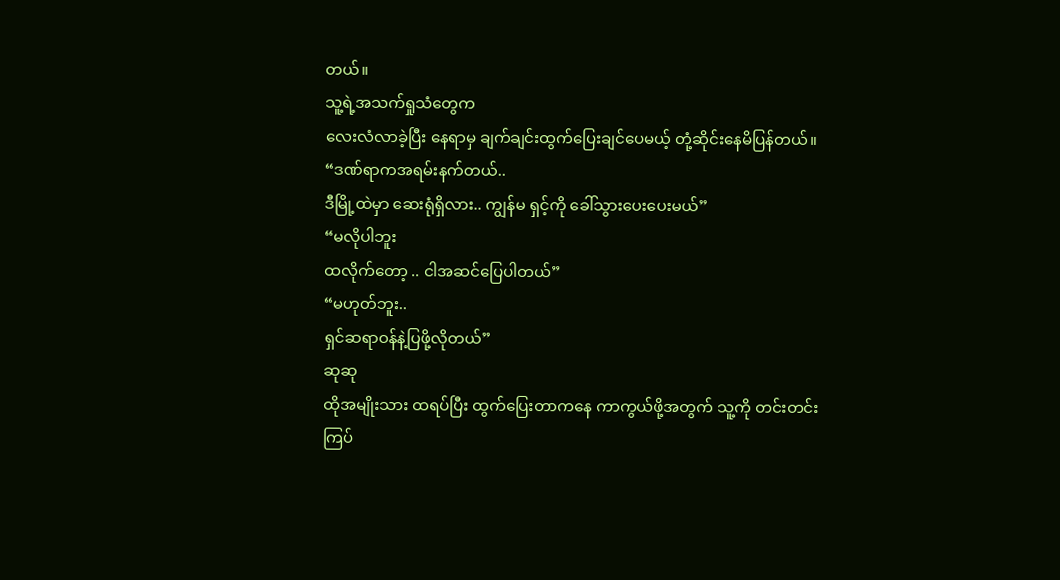တယ်။
သူ့ရဲ့အသက်ရှုသံတွေက
လေးလံလာခဲ့ပြီး နေရာမှ ချက်ချင်းထွက်ပြေးချင်ပေမယ့် တုံ့ဆိုင်းနေမိပြန်တယ်။
“ဒဏ်ရာကအရမ်းနက်တယ်..
ဒီမြို့ထဲမှာ ဆေးရုံရှိလား.. ကျွန်မ ရှင့်ကို ခေါ်သွားပေးပေးမယ်”
“မလိုပါဘူး
ထလိုက်တော့ .. ငါအဆင်ပြေပါတယ်”
“မဟုတ်ဘူး..
ရှင်ဆရာဝန်နဲ့ပြဖို့လိုတယ်”
ဆုဆု
ထိုအမျိုးသား ထရပ်ပြီး ထွက်ပြေးတာကနေ ကာကွယ်ဖို့အတွက် သူ့ကို တင်းတင်းကြပ်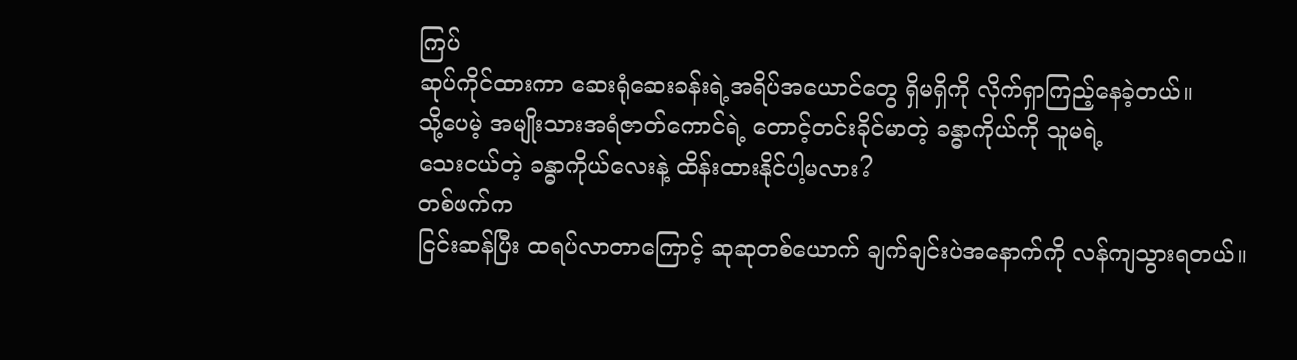ကြပ်
ဆုပ်ကိုင်ထားကာ ဆေးရုံဆေးခန်းရဲ့အရိပ်အယောင်တွေ ရှိမရှိကို လိုက်ရှာကြည့်နေခဲ့တယ်။
သို့ပေမဲ့ အမျိုးသားအရံဇာတ်ကောင်ရဲ့ တောင့်တင်းခိုင်မာတဲ့ ခန္ဓာကိုယ်ကို သူမရဲ့
သေးငယ်တဲ့ ခန္ဓာကိုယ်လေးနဲ့ ထိန်းထားနိုင်ပါ့မလား?
တစ်ဖက်က
ငြင်းဆန်ပြီး ထရပ်လာတာကြောင့် ဆုဆုတစ်ယောက် ချက်ချင်းပဲအနောက်ကို လန်ကျသွားရတယ်။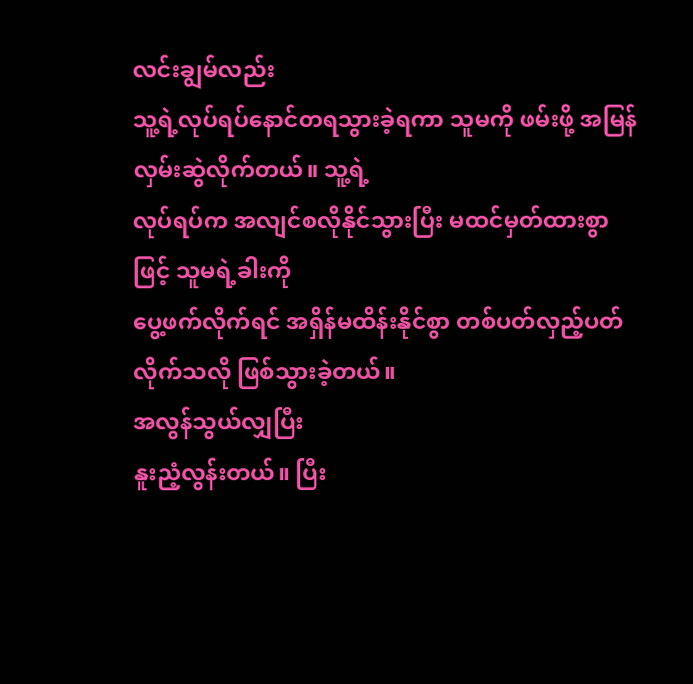လင်းချွမ်လည်း
သူ့ရဲ့လုပ်ရပ်နောင်တရသွားခဲ့ရကာ သူမကို ဖမ်းဖို့ အမြန်လှမ်းဆွဲလိုက်တယ်။ သူ့ရဲ့
လုပ်ရပ်က အလျင်စလိုနိုင်သွားပြီး မထင်မှတ်ထားစွာဖြင့် သူမရဲ့ခါးကို
ပွေ့ဖက်လိုက်ရင် အရှိန်မထိန်းနိုင်စွာ တစ်ပတ်လှည့်ပတ်လိုက်သလို ဖြစ်သွားခဲ့တယ်။
အလွန်သွယ်လျှပြီး
နူးညံ့လွန်းတယ်။ ပြီး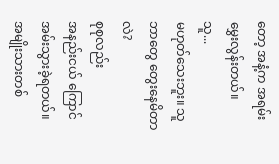တော့ အနံ့က အရမ်းမွှေးလွန်းတယ်။
သူ...
မဟုတ်သေးဘူး။ သူ ဘာတွေ တွေးနေမိတာလဲ?
စုစုလည်း
အနည်းငယ် ကြောင်အမ်းသွားခဲ့ရတယ်။ အမျိုးသားတစ်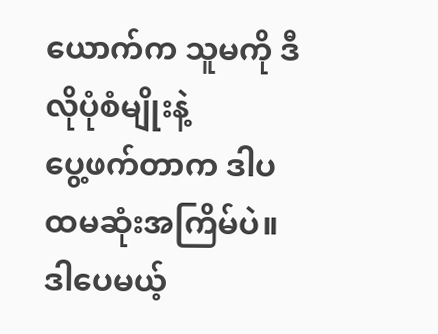ယောက်က သူမကို ဒီလိုပုံစံမျိုးနဲ့
ပွေ့ဖက်တာက ဒါပထမဆုံးအကြိမ်ပဲ။ ဒါပေမယ့်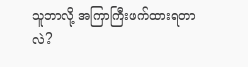သူဘာလို့ အကြာကြီးဖက်ထားရတာလဲ?